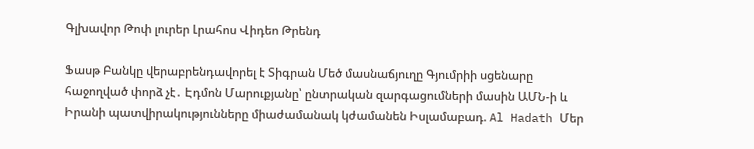Գլխավոր Թոփ լուրեր Լրահոս Վիդեո Թրենդ

Ֆասթ Բանկը վերաբրենդավորել է Տիգրան Մեծ մասնաճյուղը Գյումրիի սցենարը հաջողված փորձ չէ․ Էդմոն Մարուքյանը՝ ընտրական զարգացումների մասին ԱՄՆ-ի և Իրանի պատվիրակությունները միաժամանակ կժամանեն Իսլամաբադ. Al Hadath Մեր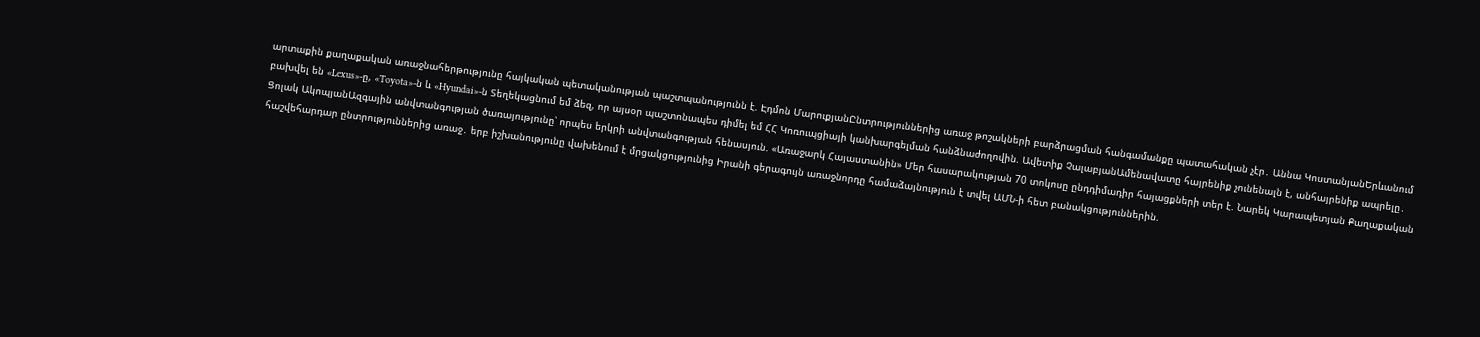արտաքին քաղաքական առաջնահերթությունը հայկական պետականության պաշտպանությունն է. Էդմոն ՄարուքյանԸնտրություններից առաջ թոշակների բարձրացման հանգամանքը պատահական չէր․ Աննա ԿոստանյանԵրևանում բախվել են «Lexus»-ը, «Toyota»-ն և «Hyundai»-ն Տեղեկացնում եմ ձեզ, որ այսօր պաշտոնապես դիմել եմ ՀՀ Կոռուպցիայի կանխարգելման հանձնաժողովին. Ավետիք ՉալաբյանԱմենավատը հայրենիք չունենալն է, անհայրենիք ապրելը․ Ցոլակ ԱկոպյանԱզգային անվտանգության ծառայությունը՝ որպես երկրի անվտանգության հենասյուն. «Առաջարկ Հայաստանին» Մեր հասարակության 70 տոկոսը ընդդիմադիր հայացքների տեր է. Նարեկ Կարապետյան Քաղաքական հաշվեհարդար ընտրություններից առաջ․ երբ իշխանությունը վախենում է մրցակցությունից Իրանի գերագույն առաջնորդը համաձայնություն է տվել ԱՄՆ-ի հետ բանակցություններին.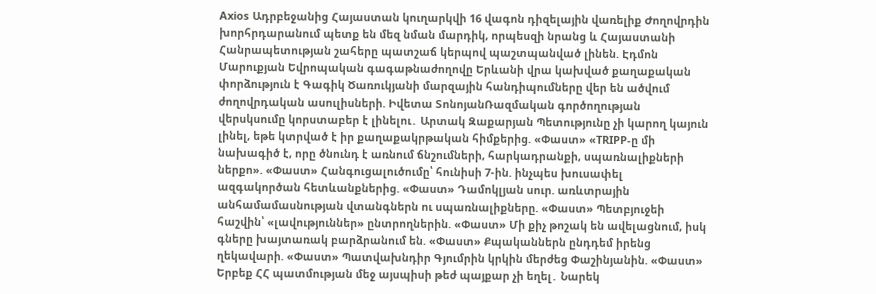Axios Ադրբեջանից Հայաստան կուղարկվի 16 վագոն դիզելային վառելիք Ժողովրդին խորհրդարանում պետք են մեզ նման մարդիկ, որպեսզի նրանց և Հայաստանի Հանրապետության շահերը պատշաճ կերպով պաշտպանված լինեն. Էդմոն Մարուքյան Եվրոպական գագաթնաժողովը Երևանի վրա կախված քաղաքական փորձություն է Գագիկ Ծառուկյանի մարզային հանդիպումները վեր են ածվում ժողովրդական ասուլիսների. Իվետա ՏոնոյանՌազմական գործողության վերսկսումը կորստաբեր է լինելու․ Արտակ Զաքարյան Պետությունը չի կարող կայուն լինել, եթե կտրված է իր քաղաքակրթական հիմքերից. «Փաստ» «TRIPP-ը մի նախագիծ է, որը ծնունդ է առնում ճնշումների, հարկադրանքի, սպառնալիքների ներքո». «Փաստ» Հանգուցալուծումը՝ հունիսի 7-ին. ինչպես խուսափել ազգակործան հետևանքներից. «Փաստ» Դամոկլյան սուր. առևտրային անհամամասնության վտանգներն ու սպառնալիքները. «Փաստ» Պետբյուջեի հաշվին՝ «լավություններ» ընտրողներին. «Փաստ» Մի քիչ թոշակ են ավելացնում, իսկ գները խայտառակ բարձրանում են. «Փաստ» Քպականներն ընդդեմ իրենց ղեկավարի. «Փաստ» Պատվախնդիր Գյումրին կրկին մերժեց Փաշինյանին. «Փաստ» Երբեք ՀՀ պատմության մեջ այսպիսի թեժ պայքար չի եղել․ Նարեկ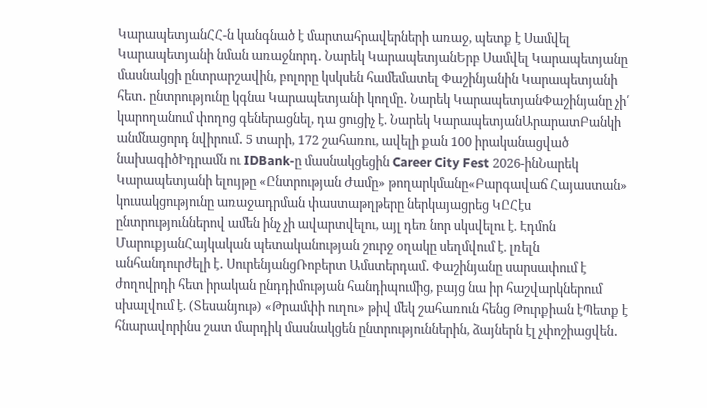ԿարապետյանՀՀ-ն կանգնած է մարտահրավերների առաջ, պետք է Սամվել Կարապետյանի նման առաջնորդ․ Նարեկ ԿարապետյանԵրբ Սամվել Կարապետյանը մասնակցի ընտրարշավին, բոլորը կսկսեն համեմատել Փաշինյանին Կարապետյանի հետ․ ընտրությունը կգնա Կարապետյանի կողմը․ Նարեկ ԿարապետյանՓաշինյանը չի՛ կարողանում փողոց գեներացնել, դա ցուցիչ է. Նարեկ ԿարապետյանԱրարատԲանկի անմնացորդ նվիրում․ 5 տարի, 172 շահառու, ավելի քան 100 իրականացված նախագիծԻդրամն ու IDBank-ը մասնակցեցին Career City Fest 2026-ինՆարեկ Կարապետյանի ելույթը «Ընտրության Ժամը» թողարկմանը«Բարգավաճ Հայաստան» կուսակցությունը առաջադրման փաստաթղթերը ներկայացրեց ԿԸՀէս ընտրություններով ամեն ինչ չի ավարտվելու, այլ դեռ նոր սկսվելու է. Էդմոն ՄարուքյանՀայկական պետականության շուրջ օղակը սեղմվում է. լռելն անհանդուրժելի է․ ՍուրենյանցՌոբերտ Ամստերդամ․ Փաշինյանը սարսափում է ժողովրդի հետ իրական ընդդիմության հանդիպումից, բայց նա իր հաշվարկներում սխալվում է. (Տեսանյութ) «Թրամփի ուղու» թիվ մեկ շահառուն հենց Թուրքիան էՊետք է հնարավորինս շատ մարդիկ մասնակցեն ընտրություններին, ձայներն էլ չփոշիացվեն․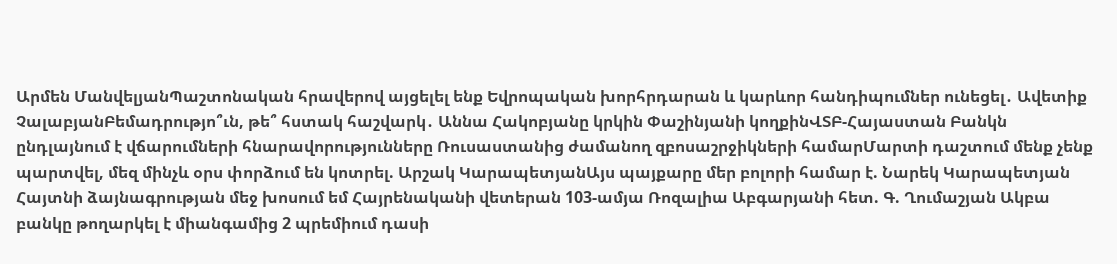Արմեն ՄանվելյանՊաշտոնական հրավերով այցելել ենք Եվրոպական խորհրդարան և կարևոր հանդիպումներ ունեցել․ Ավետիք ՉալաբյանԲեմադրությո՞ւն, թե՞ հստակ հաշվարկ․ Աննա Հակոբյանը կրկին Փաշինյանի կողքինՎՏԲ-Հայաստան Բանկն ընդլայնում է վճարումների հնարավորությունները Ռուսաստանից ժամանող զբոսաշրջիկների համարՄարտի դաշտում մենք չենք պարտվել, մեզ մինչև օրս փորձում են կոտրել. Արշակ ԿարապետյանԱյս պայքարը մեր բոլորի համար է. Նարեկ Կարապետյան Հայտնի ձայնագրության մեջ խոսում եմ Հայրենականի վետերան 103-ամյա Ռոզալիա Աբգարյանի հետ. Գ. Ղումաշյան Ակբա բանկը թողարկել է միանգամից 2 պրեմիում դասի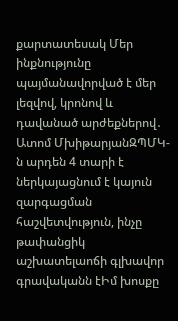քարտատեսակ Մեր ինքնությունը պայմանավորված է մեր լեզվով, կրոնով և դավանած արժեքներով․ Ատոմ ՄխիթարյանԶՊՄԿ-ն արդեն 4 տարի է ներկայացնում է կայուն զարգացման հաշվետվություն, ինչը թափանցիկ աշխատելաոճի գլխավոր գրավականն էԻմ խոսքը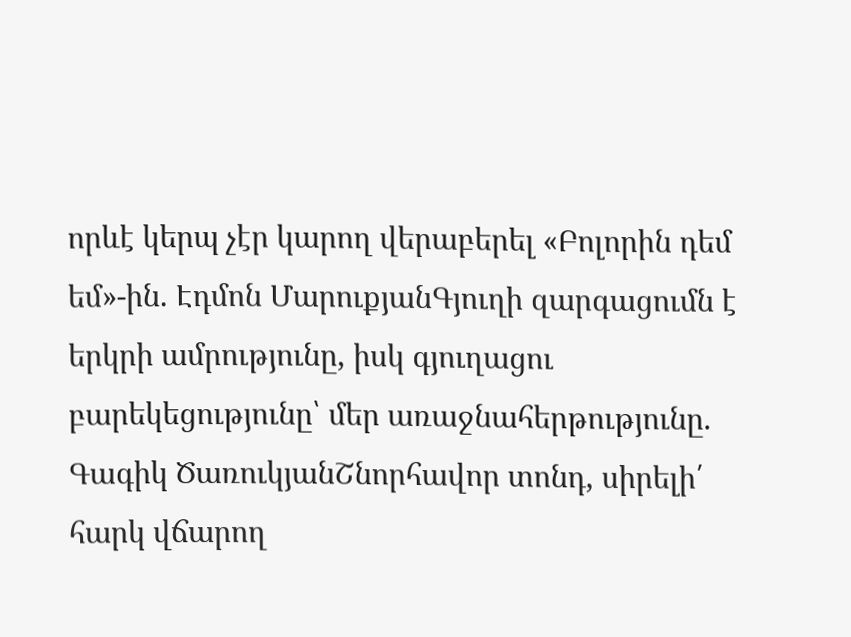որևէ կերպ չէր կարող վերաբերել «Բոլորին դեմ եմ»-ին. Էդմոն ՄարուքյանԳյուղի զարգացումն է երկրի ամրությունը, իսկ գյուղացու բարեկեցությունը՝ մեր առաջնահերթությունը. Գագիկ ԾառուկյանՇնորհավոր տոնդ, սիրելի՛ հարկ վճարող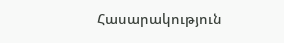Հասարակություն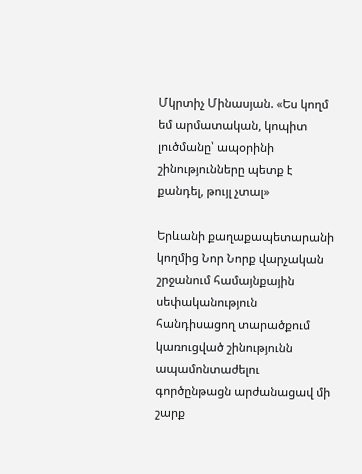Մկրտիչ Մինասյան. «Ես կողմ եմ արմատական, կոպիտ լուծմանը՝ ապօրինի շինությունները պետք է քանդել, թույլ չտալ»

Երևանի քաղաքապետարանի կողմից Նոր Նորք վարչական շրջանում համայնքային սեփականություն հանդիսացող տարածքում կառուցված շինությունն ապամոնտաժելու գործընթացն արժանացավ մի շարք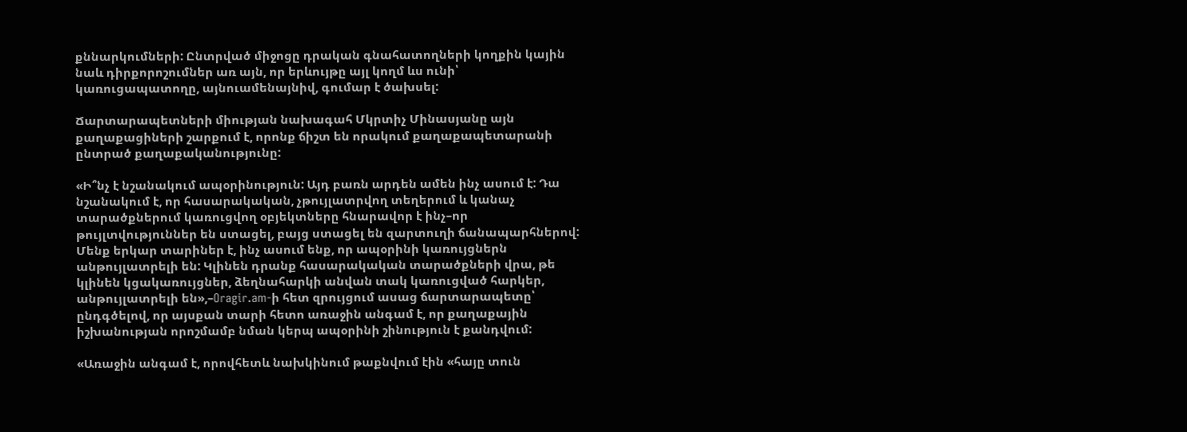քննարկումների: Ընտրված միջոցը դրական գնահատողների կողքին կային նաև դիրքորոշումներ առ այն, որ երևույթը այլ կողմ ևս ունի՝ կառուցապատողը, այնուամենայնիվ, գումար է ծախսել:

Ճարտարապետների միության նախագահ Մկրտիչ Մինասյանը այն քաղաքացիների շարքում է, որոնք ճիշտ են որակում քաղաքապետարանի ընտրած քաղաքականությունը:

«Ի՞նչ է նշանակում ապօրինություն: Այդ բառն արդեն ամեն ինչ ասում է: Դա նշանակում է, որ հասարակական, չթույլատրվող տեղերում և կանաչ տարածքներում կառուցվող օբյեկտները հնարավոր է ինչ–որ թույլտվություններ են ստացել, բայց ստացել են զարտուղի ճանապարհներով: Մենք երկար տարիներ է, ինչ ասում ենք, որ ապօրինի կառույցներն անթույլատրելի են: Կլինեն դրանք հասարակական տարածքների վրա, թե կլինեն կցակառույցներ, ձեղնահարկի անվան տակ կառուցված հարկեր, անթույլատրելի են»,–Oragir.am-ի հետ զրույցում ասաց ճարտարապետը՝ ընդգծելով, որ այսքան տարի հետո առաջին անգամ է, որ քաղաքային իշխանության որոշմամբ նման կերպ ապօրինի շինություն է քանդվում:

«Առաջին անգամ է, որովհետև նախկինում թաքնվում էին «հայը տուն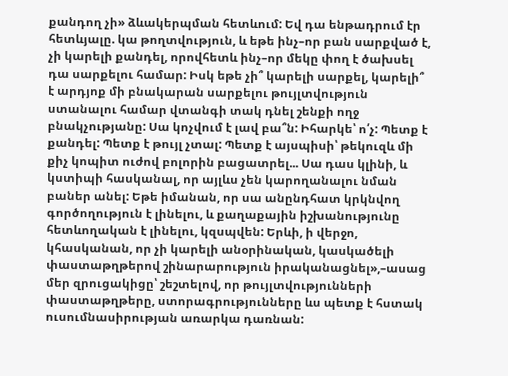քանդող չի» ձևակերպման հետևում: Եվ դա ենթադրում էր հետևյալը. կա թողտվություն, և եթե ինչ–որ բան սարքված է, չի կարելի քանդել, որովհետև ինչ–որ մեկը փող է ծախսել դա սարքելու համար: Իսկ եթե չի՞ կարելի սարքել, կարելի՞ է արդյոք մի բնակարան սարքելու թույլտվություն ստանալու համար վտանգի տակ դնել շենքի ողջ բնակչությանը: Սա կոչվում է լավ բա՞ն: Իհարկե՝ ո՛չ: Պետք է քանդել: Պետք է թույլ չտալ: Պետք է այսպիսի՝ թեկուզև մի քիչ կոպիտ ուժով բոլորին բացատրել... Սա դաս կլինի, և կստիպի հասկանալ, որ այլևս չեն կարողանալու նման բաներ անել: Եթե իմանան, որ սա անընդհատ կրկնվող գործողություն է լինելու, և քաղաքային իշխանությունը հետևողական է լինելու, կզսպվեն: Երևի, ի վերջո, կհասկանան, որ չի կարելի անօրինական, կասկածելի փաստաթղթերով շինարարություն իրականացնել»,–ասաց մեր զրուցակիցը՝ շեշտելով, որ թույլտվությունների փաստաթղթերը, ստորագրությունները ևս պետք է հստակ ուսումնասիրության առարկա դառնան: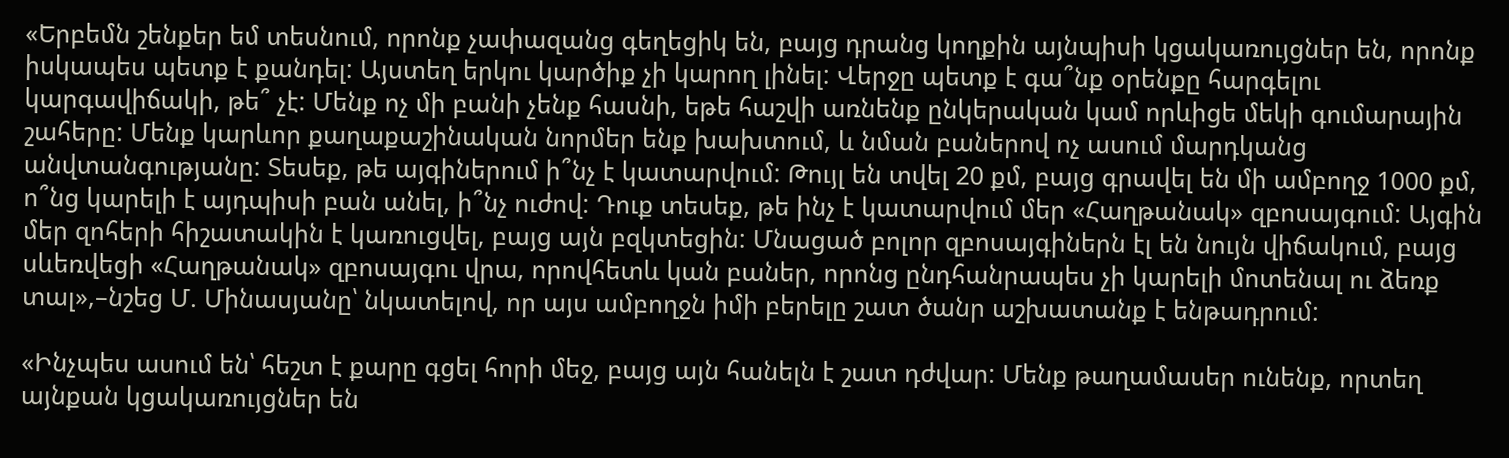«Երբեմն շենքեր եմ տեսնում, որոնք չափազանց գեղեցիկ են, բայց դրանց կողքին այնպիսի կցակառույցներ են, որոնք իսկապես պետք է քանդել: Այստեղ երկու կարծիք չի կարող լինել: Վերջը պետք է գա՞նք օրենքը հարգելու կարգավիճակի, թե՞ չէ: Մենք ոչ մի բանի չենք հասնի, եթե հաշվի առնենք ընկերական կամ որևիցե մեկի գումարային շահերը: Մենք կարևոր քաղաքաշինական նորմեր ենք խախտում, և նման բաներով ոչ ասում մարդկանց անվտանգությանը: Տեսեք, թե այգիներում ի՞նչ է կատարվում: Թույլ են տվել 20 քմ, բայց գրավել են մի ամբողջ 1000 քմ, ո՞նց կարելի է այդպիսի բան անել, ի՞նչ ուժով: Դուք տեսեք, թե ինչ է կատարվում մեր «Հաղթանակ» զբոսայգում: Այգին մեր զոհերի հիշատակին է կառուցվել, բայց այն բզկտեցին: Մնացած բոլոր զբոսայգիներն էլ են նույն վիճակում, բայց սևեռվեցի «Հաղթանակ» զբոսայգու վրա, որովհետև կան բաներ, որոնց ընդհանրապես չի կարելի մոտենալ ու ձեռք տալ»,–նշեց Մ. Մինասյանը՝ նկատելով, որ այս ամբողջն իմի բերելը շատ ծանր աշխատանք է ենթադրում:

«Ինչպես ասում են՝ հեշտ է քարը գցել հորի մեջ, բայց այն հանելն է շատ դժվար: Մենք թաղամասեր ունենք, որտեղ այնքան կցակառույցներ են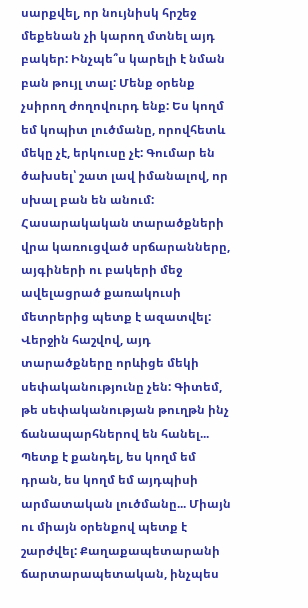սարքվել, որ նույնիսկ հրշեջ մեքենան չի կարող մտնել այդ բակեր: Ինչպե՞ս կարելի է նման բան թույլ տալ: Մենք օրենք չսիրող ժողովուրդ ենք: Ես կողմ եմ կոպիտ լուծմանը, որովհետև մեկը չէ, երկուսը չէ: Գումար են ծախսել՝ շատ լավ իմանալով, որ սխալ բան են անում: Հասարակական տարածքների վրա կառուցված սրճարանները, այգիների ու բակերի մեջ ավելացրած քառակուսի մետրերից պետք է ազատվել: Վերջին հաշվով, այդ տարածքները որևիցե մեկի սեփականությունը չեն: Գիտեմ, թե սեփականության թուղթն ինչ ճանապարհներով են հանել... Պետք է քանդել, ես կողմ եմ դրան, ես կողմ եմ այդպիսի արմատական լուծմանը... Միայն ու միայն օրենքով պետք է շարժվել: Քաղաքապետարանի ճարտարապետական, ինչպես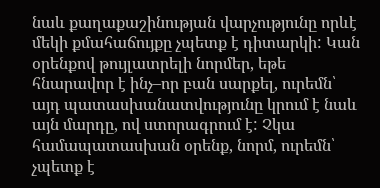նաև քաղաքաշինության վարչությունը որևէ մեկի քմահաճույքը չպետք է դիտարկի: Կան օրենքով թույլատրելի նորմեր, եթե հնարավոր է ինչ–որ բան սարքել, ուրեմն՝ այդ պատասխանատվությունը կրում է նաև այն մարդը, ով ստորագրում է: Չկա համապատասխան օրենք, նորմ, ուրեմն՝ չպետք է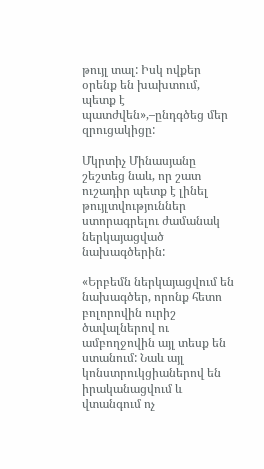թույլ տալ: Իսկ ովքեր օրենք են խախտում, պետք է պատժվեն»,–ընդգծեց մեր զրուցակիցը:

Մկրտիչ Մինասյանը շեշտեց նաև, որ շատ ուշադիր պետք է լինել թույլտվություններ ստորագրելու ժամանակ ներկայացված նախագծերին:

«Երբեմն ներկայացվում են նախագծեր, որոնք հետո բոլորովին ուրիշ ծավալներով ու ամբողջովին այլ տեսք են ստանում: Նաև այլ կոնստրուկցիաներով են իրականացվում և վտանգում ոչ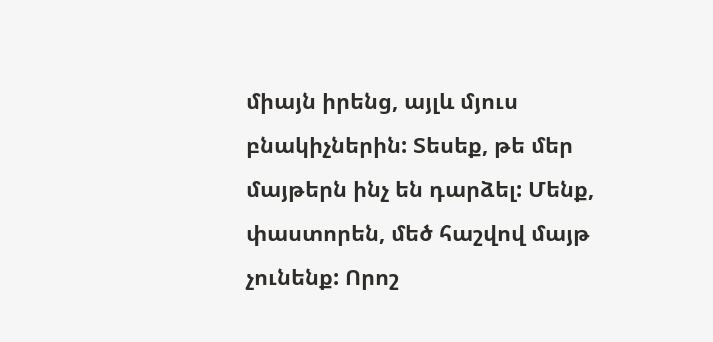միայն իրենց, այլև մյուս բնակիչներին: Տեսեք, թե մեր մայթերն ինչ են դարձել: Մենք, փաստորեն, մեծ հաշվով մայթ չունենք: Որոշ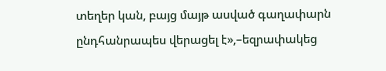տեղեր կան, բայց մայթ ասված գաղափարն ընդհանրապես վերացել է»,–եզրափակեց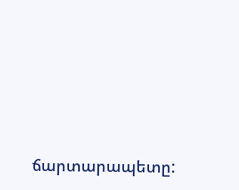ճարտարապետը: